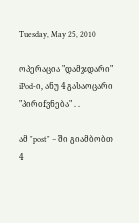Tuesday, May 25, 2010

ოპერაცია "დამჯდარი" iPod-ი, ანუ 4 გასაოცარი "პირofვნება" . .

ამ "post" – ში გიამბობთ 4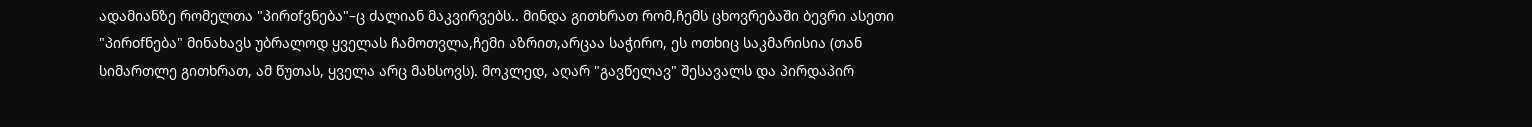ადამიანზე რომელთა "პირofვნება"–ც ძალიან მაკვირვებს.. მინდა გითხრათ რომ,ჩემს ცხოვრებაში ბევრი ასეთი "პირofნება" მინახავს უბრალოდ ყველას ჩამოთვლა,ჩემი აზრით,არცაა საჭირო, ეს ოთხიც საკმარისია (თან სიმართლე გითხრათ, ამ წუთას, ყველა არც მახსოვს). მოკლედ, აღარ "გავწელავ" შესავალს და პირდაპირ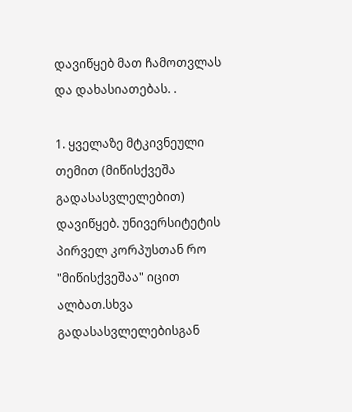დავიწყებ მათ ჩამოთვლას და დახასიათებას. .

1. ყველაზე მტკივნეული თემით (მიწისქვეშა გადასასვლელებით) დავიწყებ. უნივერსიტეტის პირველ კორპუსთან რო "მიწისქვეშაა" იცით ალბათ.სხვა გადასასვლელებისგან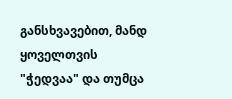განსხვავებით, მანდ ყოველთვის "ჭედვაა" და თუმცა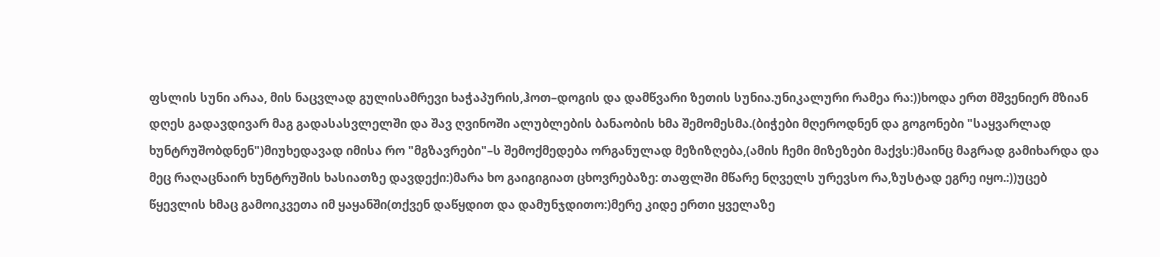ფსლის სუნი არაა, მის ნაცვლად გულისამრევი ხაჭაპურის,ჰოთ–დოგის და დამწვარი ზეთის სუნია.უნიკალური რამეა რა:))ხოდა ერთ მშვენიერ მზიან დღეს გადავდივარ მაგ გადასასვლელში და შავ ღვინოში ალუბლების ბანაობის ხმა შემომესმა.(ბიჭები მღეროდნენ და გოგონები "საყვარლად ხუნტრუშობდნენ")მიუხედავად იმისა რო "მგზავრები"–ს შემოქმედება ორგანულად მეზიზღება,(ამის ჩემი მიზეზები მაქვს:)მაინც მაგრად გამიხარდა და მეც რაღაცნაირ ხუნტრუშის ხასიათზე დავდექი:)მარა ხო გაიგიგიათ ცხოვრებაზე: თაფლში მწარე ნღველს ურევსო რა,ზუსტად ეგრე იყო.:))უცებ წყევლის ხმაც გამოიკვეთა იმ ყაყანში(თქვენ დაწყდით და დამუნჯდითო:)მერე კიდე ერთი ყველაზე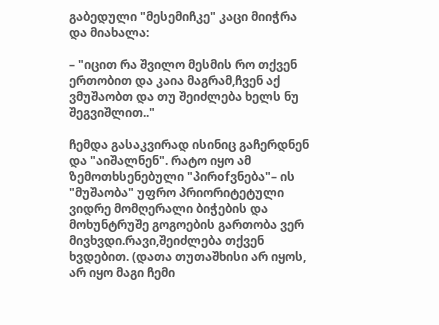გაბედული "მესემიჩკე" კაცი მიიჭრა და მიახალა:

– "იცით რა შვილო მესმის რო თქვენ ერთობით და კაია მაგრამ,ჩვენ აქ ვმუშაობთ და თუ შეიძლება ხელს ნუ შეგვიშლით.."

ჩემდა გასაკვირად ისინიც გაჩერდნენ და "აიშალნენ". რატო იყო ამ ზემოთხსენებული "პირofვნება"– ის "მუშაობა" უფრო პრიორიტეტული ვიდრე მომღერალი ბიჭების და მოხუნტრუშე გოგოების გართობა ვერ მივხვდი.რავი,შეიძლება თქვენ ხვდებით. (დათა თუთაშხისი არ იყოს, არ იყო მაგი ჩემი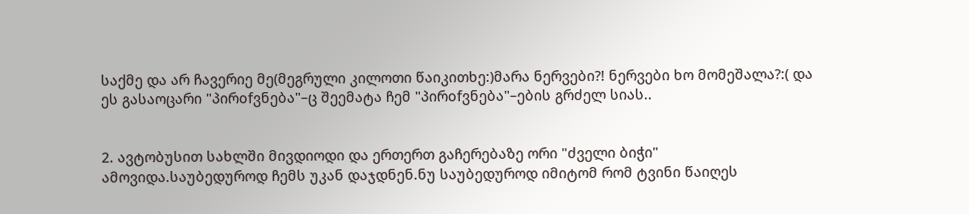საქმე და არ ჩავერიე მე(მეგრული კილოთი წაიკითხე:)მარა ნერვები?! ნერვები ხო მომეშალა?:( და ეს გასაოცარი "პირofვნება"–ც შეემატა ჩემ "პირofვნება"–ების გრძელ სიას..


2. ავტობუსით სახლში მივდიოდი და ერთერთ გაჩერებაზე ორი "ძველი ბიჭი" ამოვიდა.საუბედუროდ ჩემს უკან დაჯდნენ.ნუ საუბედუროდ იმიტომ რომ ტვინი წაიღეს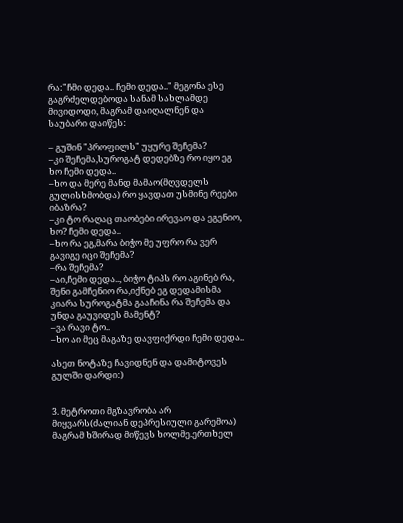რა:"ჩმი დედა.. ჩემი დედა.." მეგონა ესე გაგრძელდებოდა სანამ სახლამდე მივიდოდი, მაგრამ დაიღალნენ და საუბარი დაიწეს:

– გუშინ "პროფილს" უყურე შეჩემა?
–კი შეჩემა,სუროგატ დედებზე რო იყო ეგ ხო ჩემი დედა..
–ხო და მერე მანდ მამაო(მღვდელს გულისხმობდა) რო ყავდათ უსმინე რეები იბაზრა?
–კი ტო რაღაც თაობები ირევაო და ეგენიო, ხო? ჩემი დედა..
–ხო რა ეგ,მარა ბიჭო მე უფრო რა ვერ გავიგე იცი შეჩემა?
–რა შეჩემა?
–აი,ჩემი დედა.., ბიჭო ტიპს რო აგინებ რა, შენი გამჩენიო რა,იქნებ ეგ დედამისმა კიარა სუროგატმა გააჩინა რა შეჩემა და უნდა გაუვიდეს მამენტ?
–ვა რავი ტო..
–ხო აი მეც მაგაზე დავფიქრდი ჩემი დედა..

ასეთ ნოტაზე ჩავიდნენ და დამიტოვეს გულში დარდი:)


3. მეტროთი მგზავრობა არ მიყვარს(ძალიან დეპრესიული გარემოა) მაგრამ ხშირად მიწევს ხოლმე.ერთხელ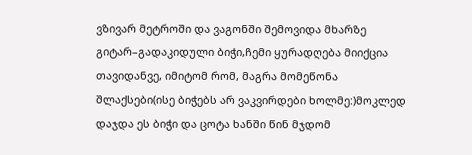ვზივარ მეტროში და ვაგონში შემოვიდა მხარზე გიტარ–გადაკიდული ბიჭი,ჩემი ყურადღება მიიქცია თავიდანვე, იმიტომ რომ, მაგრა მომეწონა შლაქსები(ისე ბიჭებს არ ვაკვირდები ხოლმე:)მოკლედ დაჯდა ეს ბიჭი და ცოტა ხანში წინ მჯდომ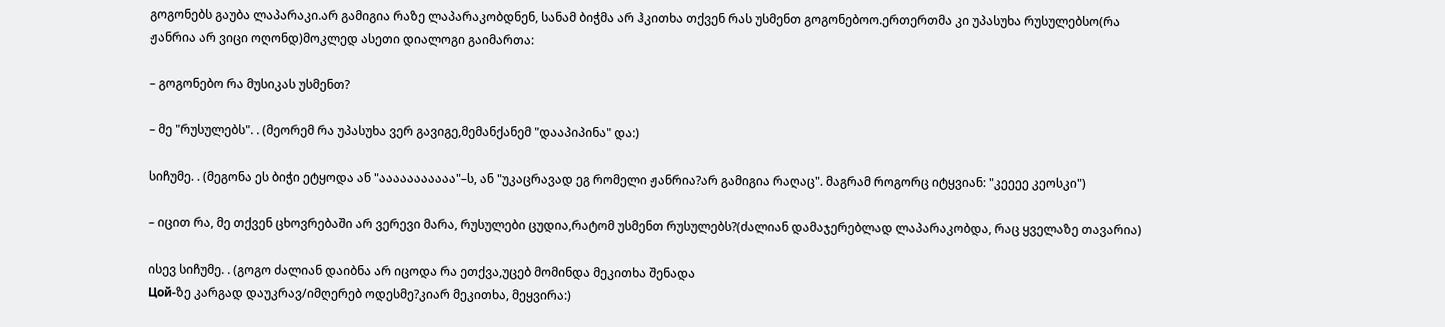გოგონებს გაუბა ლაპარაკი.არ გამიგია რაზე ლაპარაკობდნენ, სანამ ბიჭმა არ ჰკითხა თქვენ რას უსმენთ გოგონებოო.ერთერთმა კი უპასუხა რუსულებსო(რა ჟანრია არ ვიცი ოღონდ)მოკლედ ასეთი დიალოგი გაიმართა:

– გოგონებო რა მუსიკას უსმენთ?

– მე "რუსულებს". . (მეორემ რა უპასუხა ვერ გავიგე,მემანქანემ "დააპიპინა" და:)

სიჩუმე. . (მეგონა ეს ბიჭი ეტყოდა ან "ააააააააააა"–ს, ან "უკაცრავად ეგ რომელი ჟანრია?არ გამიგია რაღაც". მაგრამ როგორც იტყვიან: "კეეეე კეოსკი")

– იცით რა, მე თქვენ ცხოვრებაში არ ვერევი მარა, რუსულები ცუდია,რატომ უსმენთ რუსულებს?(ძალიან დამაჯერებლად ლაპარაკობდა, რაც ყველაზე თავარია)

ისევ სიჩუმე. . (გოგო ძალიან დაიბნა არ იცოდა რა ეთქვა,უცებ მომინდა მეკითხა შენადა
Цой-ზე კარგად დაუკრავ/იმღერებ ოდესმე?კიარ მეკითხა, მეყვირა:)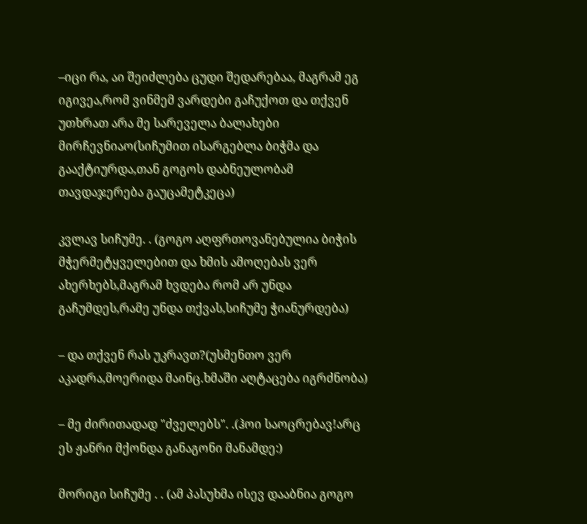–იცი რა, აი შეიძლება ცუდი შედარებაა, მაგრამ ეგ იგივეა,რომ ვინმემ ვარდები გაჩუქოთ და თქვენ უთხრათ არა მე სარეველა ბალახები მირჩევნიაო(სიჩუმით ისარგებლა ბიჭმა და გააქტიურდა,თან გოგოს დაბნეულობამ თავდაჯერება გაუცამეტკეცა)

კვლავ სიჩუმე. . (გოგო აღფრთოვანებულია ბიჭის მჭერმეტყველებით და ხმის ამოღებას ვერ ახერხებს,მაგრამ ხვდება რომ არ უნდა გაჩუმდეს,რამე უნდა თქვას,სიჩუმე ჭიანურდება)

– და თქვენ რას უკრავთ?(უსმენთო ვერ აკადრა,მოერიდა მაინც.ხმაში აღტაცება იგრძნობა)

– მე ძირითადად "ძველებს". .(ჰოი საოცრებავ!არც ეს ჟანრი მქონდა განაგონი მანამდე:)

მორიგი სიჩუმე . . (ამ პასუხმა ისევ დააბნია გოგო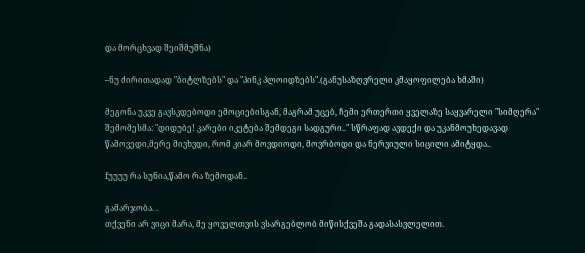და მორცხვად შეიშმუშნა)

–ნუ ძირითადად "ბიტლზებს" და "პინკ პლოიდზებს".(განუსაზღვრელი კმაყოფილება ხმაში)

მეგონა უკვე გავსკდებოდი ემოციებისგან, მაგრამ უცებ, ჩემი ერთერთი ყველაზე საყვარელი "სიმღერა" შემომესმა: "დიდუბე! კარები იკეტება შემდეგი სადგური.." სწრაფად ავდექი და უკანმოუხედავად წამოვედი,მერე მივხვდი, რომ კიარ მოვდიოდი, მოვრბოდი და ნერვიული სიცილი ამიტყდა..

fუუუუ რა სუნია,წამო რა ზემოდან..

გამარჯობა. .
თქვენი არ ვიცი მარა, მე ყოველთვის ვსარგებლობ მიწისქვეშა გადასასვლელით.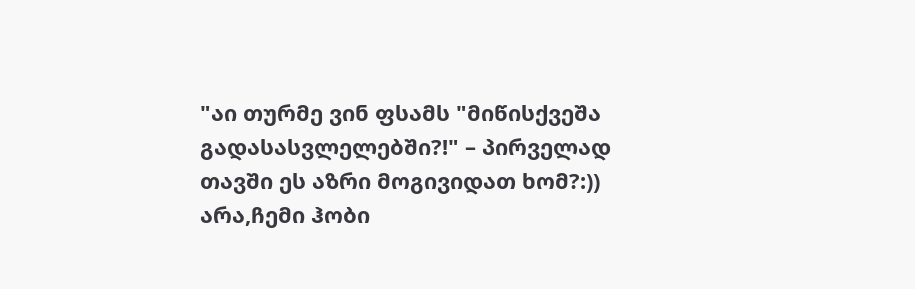"აი თურმე ვინ ფსამს "მიწისქვეშა გადასასვლელებში?!" – პირველად თავში ეს აზრი მოგივიდათ ხომ?:))
არა,ჩემი ჰობი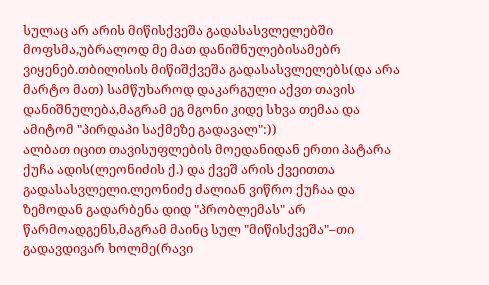სულაც არ არის მიწისქვეშა გადასასვლელებში მოფსმა,უბრალოდ მე მათ დანიშნულებისამებრ ვიყენებ.თბილისის მიწიშქვეშა გადასასვლელებს(და არა მარტო მათ) სამწუხაროდ დაკარგული აქვთ თავის დანიშნულება,მაგრამ ეგ მგონი კიდე სხვა თემაა და ამიტომ "პირდაპი საქმეზე გადავალ":))
ალბათ იცით თავისუფლების მოედანიდან ერთი პატარა ქუჩა ადის(ლეონიძის ქ.) და ქვეშ არის ქვეითთა გადასასვლელი.ლეონიძე ძალიან ვიწრო ქუჩაა და ზემოდან გადარბენა დიდ "პრობლემას" არ წარმოადგენს,მაგრამ მაინც სულ "მიწისქვეშა"–თი გადავდივარ ხოლმე(რავი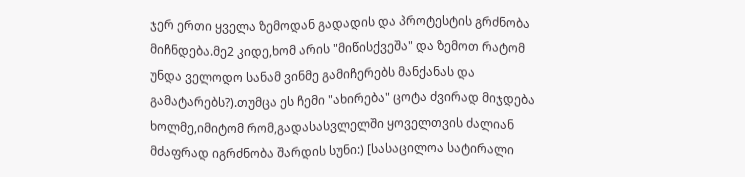ჯერ ერთი ყველა ზემოდან გადადის და პროტესტის გრძნობა მიჩნდება.მე2 კიდე,ხომ არის "მიწისქვეშა" და ზემოთ რატომ უნდა ველოდო სანამ ვინმე გამიჩერებს მანქანას და გამატარებს?).თუმცა ეს ჩემი "ახირება" ცოტა ძვირად მიჯდება ხოლმე,იმიტომ რომ,გადასასვლელში ყოველთვის ძალიან მძაფრად იგრძნობა შარდის სუნი:) [სასაცილოა სატირალი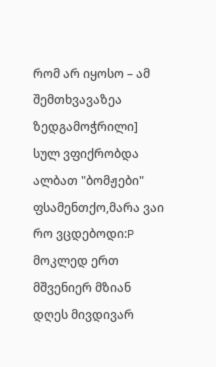რომ არ იყოსო – ამ შემთხვავაზეა ზედგამოჭრილი] სულ ვფიქრობდა ალბათ "ბომჟები" ფსამენთქო,მარა ვაი რო ვცდებოდი:P
მოკლედ ერთ მშვენიერ მზიან დღეს მივდივარ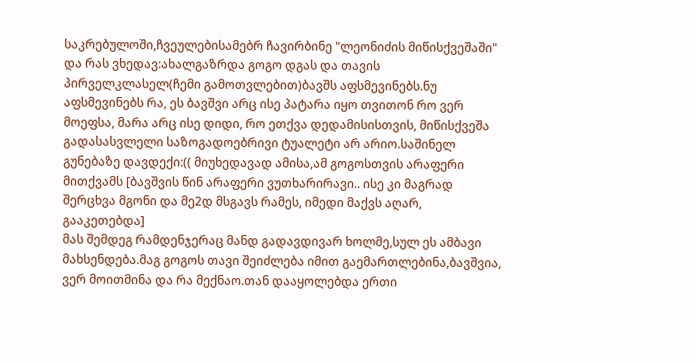საკრებულოში,ჩვეულებისამებრ ჩავირბინე "ლეონიძის მიწისქვეშაში" და რას ვხედავ:ახალგაზრდა გოგო დგას და თავის პირველკლასელ(ჩემი გამოთვლებით)ბავშს აფსმევინებს.ნუ აფსმევინებს რა, ეს ბავშვი არც ისე პატარა იყო თვითონ რო ვერ მოეფსა, მარა არც ისე დიდი, რო ეთქვა დედამისისთვის, მიწისქვეშა გადასასვლელი საზოგადოებრივი ტუალეტი არ არიო.საშინელ გუნებაზე დავდექი:(( მიუხედავად ამისა,ამ გოგოსთვის არაფერი მითქვამს [ბავშვის წინ არაფერი ვუთხარირავი.. ისე კი მაგრად შერცხვა მგონი და მე2დ მსგავს რამეს, იმედი მაქვს აღარ, გააკეთებდა]
მას შემდეგ რამდენჯერაც მანდ გადავდივარ ხოლმე,სულ ეს ამბავი მახსენდება.მაგ გოგოს თავი შეიძლება იმით გაემართლებინა,ბავშვია, ვერ მოითმინა და რა მექნაო.თან დააყოლებდა ერთი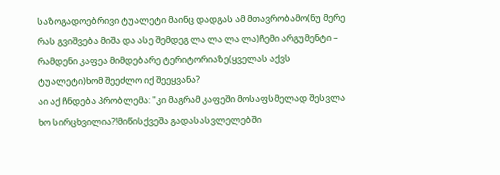საზოგადოებრივი ტუალეტი მაინც დადგას ამ მთავრობამო(ნუ მერე რას გვიშვება მიშა და ასე შემდეგ ლა ლა ლა ლა)ჩემი არგუმენტი – რამდენი კაფეა მიმდებარე ტერიტორიაზე(ყველას აქვს ტუალეტი)ხომ შეეძლო იქ შეეყვანა?
აი აქ ჩნდება პრობლემა: "კი მაგრამ კაფეში მოსაფსმელად შესვლა ხო სირცხვილია?!მიწისქვეშა გადასასვლელებში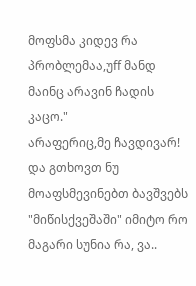მოფსმა კიდევ რა პრობლემაა,უff მანდ მაინც არავინ ჩადის კაცო."
არაფერიც,მე ჩავდივარ!
და გთხოვთ ნუ მოაფსმევინებთ ბავშვებს "მიწისქვეშაში" იმიტო რო მაგარი სუნია რა, ვა..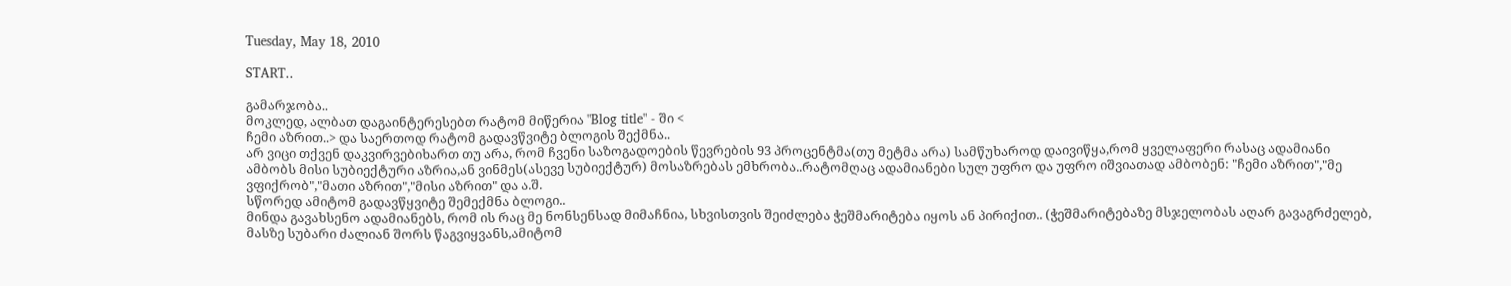Tuesday, May 18, 2010

START..

გამარჯობა..
მოკლედ, ალბათ დაგაინტერესებთ რატომ მიწერია "Blog title" - ში <
ჩემი აზრით..> და საერთოდ რატომ გადავწვიტე ბლოგის შექმნა..
არ ვიცი თქვენ დაკვირვებიხართ თუ არა, რომ ჩვენი საზოგადოების წევრების 93 პროცენტმა(თუ მეტმა არა) სამწუხაროდ დაივიწყა,რომ ყველაფერი რასაც ადამიანი ამბობს მისი სუბიექტური აზრია,ან ვინმეს(ასევე სუბიექტურ) მოსაზრებას ემხრობა..რატომღაც ადამიანები სულ უფრო და უფრო იშვიათად ამბობენ: "ჩემი აზრით","მე ვფიქრობ","მათი აზრით","მისი აზრით" და ა.შ.
სწორედ ამიტომ გადავწყვიტე შემექმნა ბლოგი..
მინდა გავახსენო ადამიანებს, რომ ის რაც მე ნონსენსად მიმაჩნია, სხვისთვის შეიძლება ჭეშმარიტება იყოს ან პირიქით.. (ჭეშმარიტებაზე მსჯელობას აღარ გავაგრძელებ, მასზე სუბარი ძალიან შორს წაგვიყვანს,ამიტომ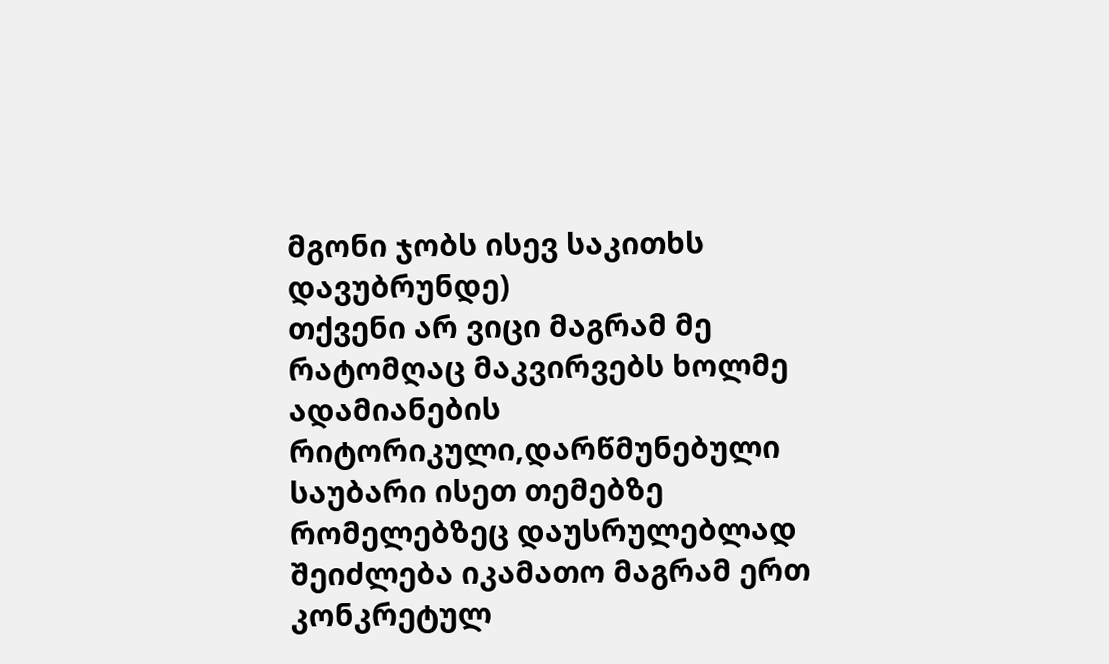მგონი ჯობს ისევ საკითხს დავუბრუნდე)
თქვენი არ ვიცი მაგრამ მე რატომღაც მაკვირვებს ხოლმე ადამიანების რიტორიკული,დარწმუნებული საუბარი ისეთ თემებზე რომელებზეც დაუსრულებლად შეიძლება იკამათო მაგრამ ერთ კონკრეტულ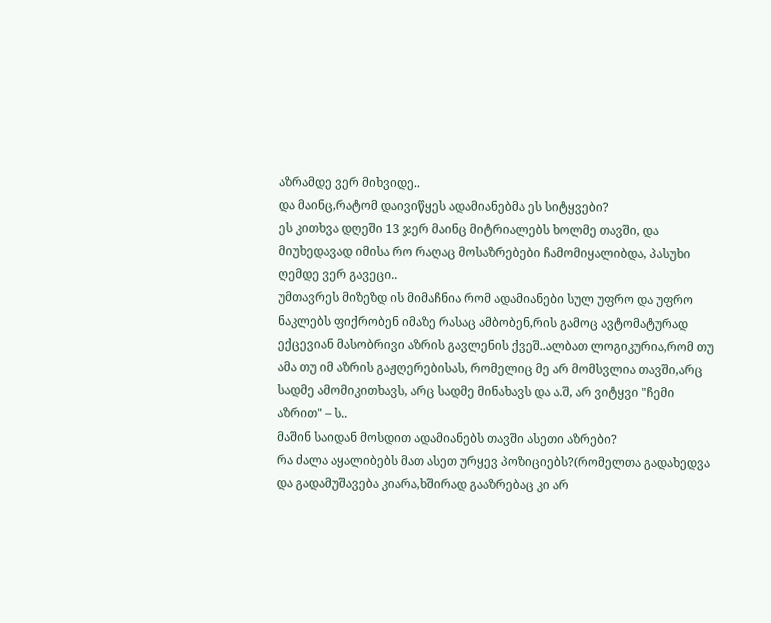აზრამდე ვერ მიხვიდე..
და მაინც,რატომ დაივიწყეს ადამიანებმა ეს სიტყვები?
ეს კითხვა დღეში 13 ჯერ მაინც მიტრიალებს ხოლმე თავში, და მიუხედავად იმისა რო რაღაც მოსაზრებები ჩამომიყალიბდა, პასუხი ღემდე ვერ გავეცი..
უმთავრეს მიზეზდ ის მიმაჩნია რომ ადამიანები სულ უფრო და უფრო ნაკლებს ფიქრობენ იმაზე რასაც ამბობენ,რის გამოც ავტომატურად ექცევიან მასობრივი აზრის გავლენის ქვეშ..ალბათ ლოგიკურია,რომ თუ ამა თუ იმ აზრის გაჟღერებისას, რომელიც მე არ მომსვლია თავში,არც სადმე ამომიკითხავს, არც სადმე მინახავს და ა.შ, არ ვიტყვი "ჩემი აზრით" – ს..
მაშინ საიდან მოსდით ადამიანებს თავში ასეთი აზრები?
რა ძალა აყალიბებს მათ ასეთ ურყევ პოზიციებს?(რომელთა გადახედვა და გადამუშავება კიარა,ხშირად გააზრებაც კი არ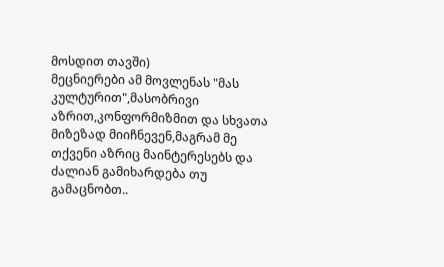მოსდით თავში)
მეცნიერები ამ მოვლენას "მას კულტურით",მასობრივი აზრით,კონფორმიზმით და სხვათა მიზეზად მიიჩნევენ,მაგრამ მე თქვენი აზრიც მაინტერესებს და ძალიან გამიხარდება თუ გამაცნობთ..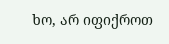ხო, არ იფიქროთ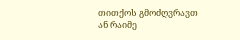თითქოს გმოძღვრავთ ან რაიმე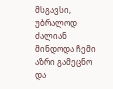მსგავსი, უბრალოდ ძალიან მინდოდა ჩემი აზრი გამეცნო და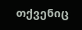თქვენიც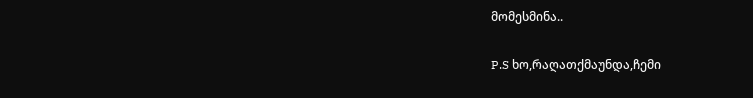მომესმინა..

P.S ხო,რაღათქმაუნდა,ჩემი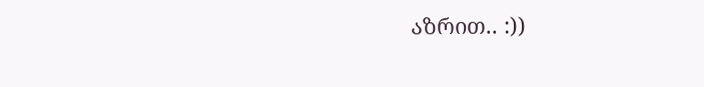აზრით.. :))